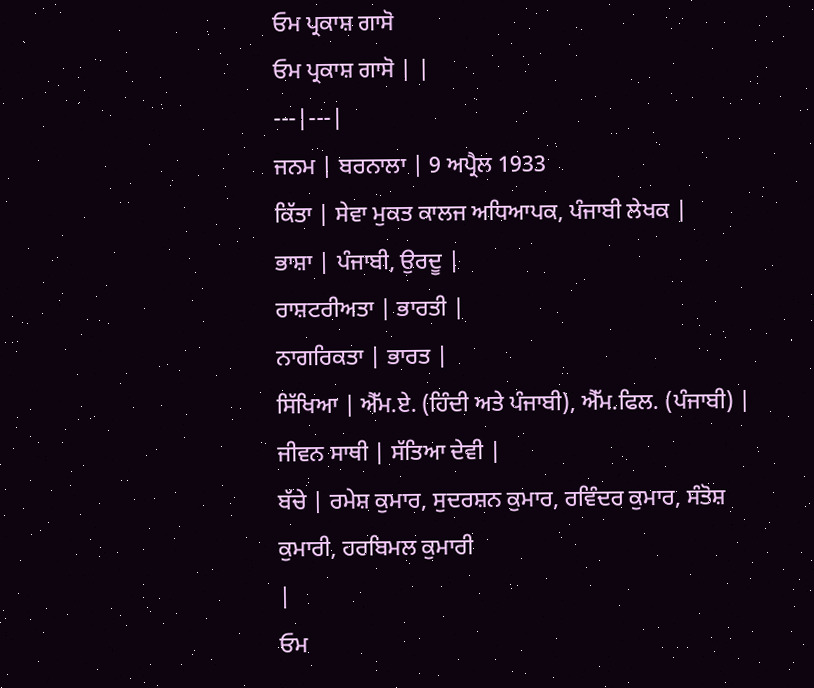ਓਮ ਪ੍ਰਕਾਸ਼ ਗਾਸੋ
ਓਮ ਪ੍ਰਕਾਸ਼ ਗਾਸੋ | |
---|---|
ਜਨਮ | ਬਰਨਾਲਾ | 9 ਅਪ੍ਰੈਲ 1933
ਕਿੱਤਾ | ਸੇਵਾ ਮੁਕਤ ਕਾਲਜ ਅਧਿਆਪਕ, ਪੰਜਾਬੀ ਲੇਖਕ |
ਭਾਸ਼ਾ | ਪੰਜਾਬੀ, ਉਰਦੂ |
ਰਾਸ਼ਟਰੀਅਤਾ | ਭਾਰਤੀ |
ਨਾਗਰਿਕਤਾ | ਭਾਰਤ |
ਸਿੱਖਿਆ | ਐੱਮ.ਏ. (ਹਿੰਦੀ ਅਤੇ ਪੰਜਾਬੀ), ਐੱਮ.ਫਿਲ. (ਪੰਜਾਬੀ) |
ਜੀਵਨ ਸਾਥੀ | ਸੱਤਿਆ ਦੇਵੀ |
ਬੱਚੇ | ਰਮੇਸ਼ ਕੁਮਾਰ, ਸੁਦਰਸ਼ਨ ਕੁਮਾਰ, ਰਵਿੰਦਰ ਕੁਮਾਰ, ਸੰਤੋਸ਼ ਕੁਮਾਰੀ, ਹਰਬਿਮਲ ਕੁਮਾਰੀ
|
ਓਮ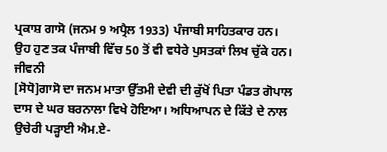ਪ੍ਰਕਾਸ਼ ਗਾਸੋ (ਜਨਮ 9 ਅਪ੍ਰੈਲ 1933) ਪੰਜਾਬੀ ਸਾਹਿਤਕਾਰ ਹਨ। ਉਹ ਹੁਣ ਤਕ ਪੰਜਾਬੀ ਵਿੱਚ 50 ਤੋਂ ਵੀ ਵਧੇਰੇ ਪੁਸਤਕਾਂ ਲਿਖ ਚੁੱਕੇ ਹਨ।
ਜੀਵਨੀ
[ਸੋਧੋ]ਗਾਸੋ ਦਾ ਜਨਮ ਮਾਤਾ ਉੱਤਮੀ ਦੇਵੀ ਦੀ ਕੁੱਖੋਂ ਪਿਤਾ ਪੰਡਤ ਗੋਪਾਲ ਦਾਸ ਦੇ ਘਰ ਬਰਨਾਲਾ ਵਿਖੇ ਹੋਇਆ। ਅਧਿਆਪਨ ਦੇ ਕਿੱਤੇ ਦੇ ਨਾਲ ਉਚੇਰੀ ਪੜ੍ਹਾਈ ਐਮ.ਏ-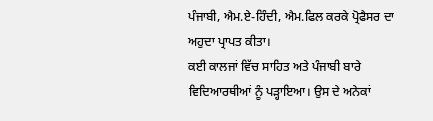ਪੰਜਾਬੀ, ਐਮ.ਏ-ਹਿੰਦੀ, ਐਮ.ਫਿਲ ਕਰਕੇ ਪ੍ਰੋਫੈਸਰ ਦਾ ਅਹੁਦਾ ਪ੍ਰਾਪਤ ਕੀਤਾ।
ਕਈ ਕਾਲਜਾਂ ਵਿੱਚ ਸਾਹਿਤ ਅਤੇ ਪੰਜਾਬੀ ਬਾਰੇ ਵਿਦਿਆਰਥੀਆਂ ਨੂੰ ਪੜ੍ਹਾਇਆ। ਉਸ ਦੇ ਅਨੇਕਾਂ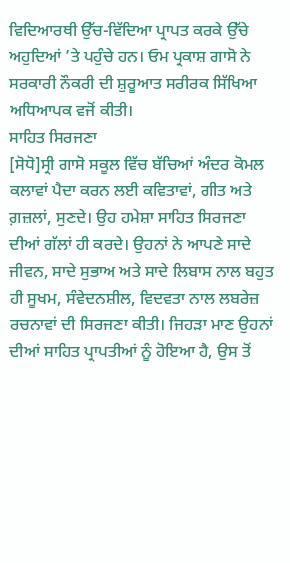ਵਿਦਿਆਰਥੀ ਉੱਚ-ਵਿੱਦਿਆ ਪ੍ਰਾਪਤ ਕਰਕੇ ਉੱਚੇ ਅਹੁਦਿਆਂ ’ਤੇ ਪਹੁੰਚੇ ਹਨ। ਓਮ ਪ੍ਰਕਾਸ਼ ਗਾਸੋ ਨੇ ਸਰਕਾਰੀ ਨੌਕਰੀ ਦੀ ਸ਼ੁਰੂਆਤ ਸਰੀਰਕ ਸਿੱਖਿਆ ਅਧਿਆਪਕ ਵਜੋਂ ਕੀਤੀ।
ਸਾਹਿਤ ਸਿਰਜਣਾ
[ਸੋਧੋ]ਸ੍ਰੀ ਗਾਸੋ ਸਕੂਲ ਵਿੱਚ ਬੱਚਿਆਂ ਅੰਦਰ ਕੋਮਲ ਕਲਾਵਾਂ ਪੈਦਾ ਕਰਨ ਲਈ ਕਵਿਤਾਵਾਂ, ਗੀਤ ਅਤੇ ਗ਼ਜ਼ਲਾਂ, ਸੁਣਦੇ। ਉਹ ਹਮੇਸ਼ਾ ਸਾਹਿਤ ਸਿਰਜਣਾ ਦੀਆਂ ਗੱਲਾਂ ਹੀ ਕਰਦੇ। ਉਹਨਾਂ ਨੇ ਆਪਣੇ ਸਾਦੇ ਜੀਵਨ, ਸਾਦੇ ਸੁਭਾਅ ਅਤੇ ਸਾਦੇ ਲਿਬਾਸ ਨਾਲ ਬਹੁਤ ਹੀ ਸੂਖਮ, ਸੰਵੇਦਨਸ਼ੀਲ, ਵਿਦਵਤਾ ਨਾਲ ਲਬਰੇਜ਼ ਰਚਨਾਵਾਂ ਦੀ ਸਿਰਜਣਾ ਕੀਤੀ। ਜਿਹੜਾ ਮਾਣ ਉਹਨਾਂ ਦੀਆਂ ਸਾਹਿਤ ਪ੍ਰਾਪਤੀਆਂ ਨੂੰ ਹੋਇਆ ਹੈ, ਉਸ ਤੋਂ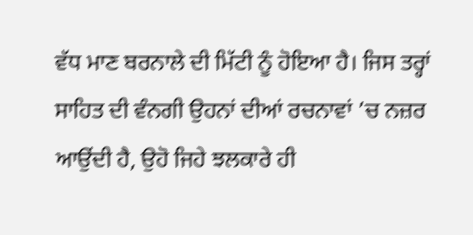ਵੱਧ ਮਾਣ ਬਰਨਾਲੇ ਦੀ ਮਿੱਟੀ ਨੂੰ ਹੋਇਆ ਹੈ। ਜਿਸ ਤਰ੍ਹਾਂ ਸਾਹਿਤ ਦੀ ਵੰਨਗੀ ਉਹਨਾਂ ਦੀਆਂ ਰਚਨਾਵਾਂ ’ਚ ਨਜ਼ਰ ਆਉਂਦੀ ਹੈ, ਉਹੋ ਜਿਹੇ ਝਲਕਾਰੇ ਹੀ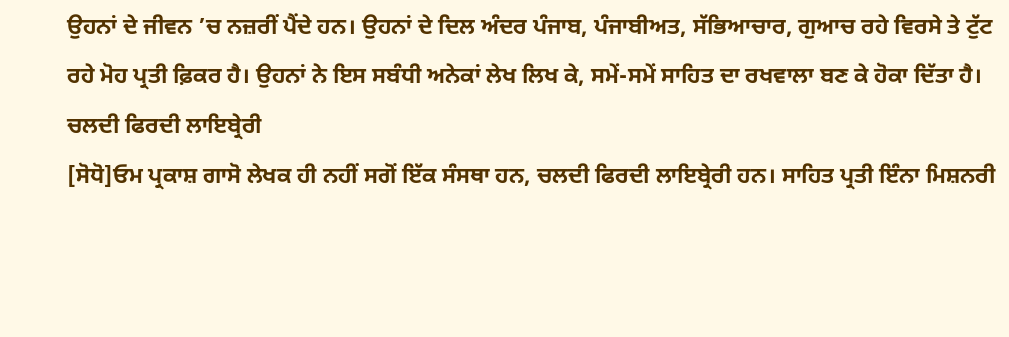ਉਹਨਾਂ ਦੇ ਜੀਵਨ ’ਚ ਨਜ਼ਰੀਂ ਪੈਂਦੇ ਹਨ। ਉਹਨਾਂ ਦੇ ਦਿਲ ਅੰਦਰ ਪੰਜਾਬ, ਪੰਜਾਬੀਅਤ, ਸੱਭਿਆਚਾਰ, ਗੁਆਚ ਰਹੇ ਵਿਰਸੇ ਤੇ ਟੁੱਟ ਰਹੇ ਮੋਹ ਪ੍ਰਤੀ ਫ਼ਿਕਰ ਹੈ। ਉਹਨਾਂ ਨੇ ਇਸ ਸਬੰਧੀ ਅਨੇਕਾਂ ਲੇਖ ਲਿਖ ਕੇ, ਸਮੇਂ-ਸਮੇਂ ਸਾਹਿਤ ਦਾ ਰਖਵਾਲਾ ਬਣ ਕੇ ਹੋਕਾ ਦਿੱਤਾ ਹੈ।
ਚਲਦੀ ਫਿਰਦੀ ਲਾਇਬ੍ਰੇਰੀ
[ਸੋਧੋ]ਓਮ ਪ੍ਰਕਾਸ਼ ਗਾਸੋ ਲੇਖਕ ਹੀ ਨਹੀਂ ਸਗੋਂ ਇੱਕ ਸੰਸਥਾ ਹਨ, ਚਲਦੀ ਫਿਰਦੀ ਲਾਇਬ੍ਰੇਰੀ ਹਨ। ਸਾਹਿਤ ਪ੍ਰਤੀ ਇੰਨਾ ਮਿਸ਼ਨਰੀ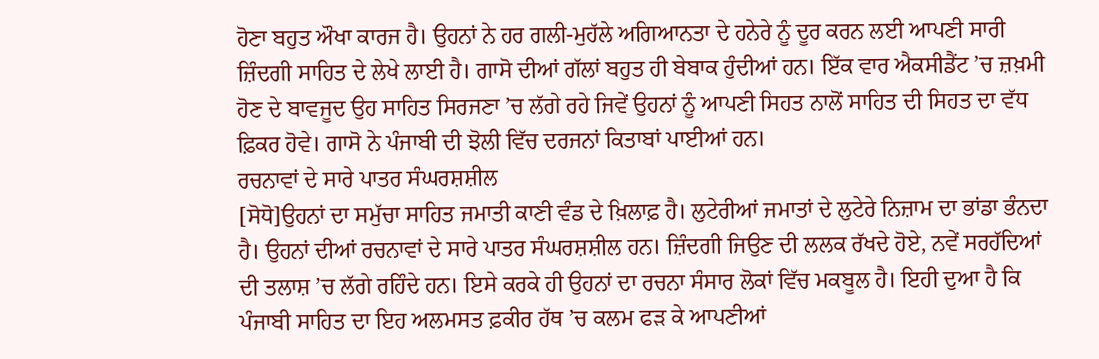ਹੋਣਾ ਬਹੁਤ ਔਖਾ ਕਾਰਜ ਹੈ। ਉਹਨਾਂ ਨੇ ਹਰ ਗਲੀ-ਮੁਹੱਲੇ ਅਗਿਆਨਤਾ ਦੇ ਹਨੇਰੇ ਨੂੰ ਦੂਰ ਕਰਨ ਲਈ ਆਪਣੀ ਸਾਰੀ ਜ਼ਿੰਦਗੀ ਸਾਹਿਤ ਦੇ ਲੇਖੇ ਲਾਈ ਹੈ। ਗਾਸੋ ਦੀਆਂ ਗੱਲਾਂ ਬਹੁਤ ਹੀ ਬੇਬਾਕ ਹੁੰਦੀਆਂ ਹਨ। ਇੱਕ ਵਾਰ ਐਕਸੀਡੈਂਟ ’ਚ ਜ਼ਖ਼ਮੀ ਹੋਣ ਦੇ ਬਾਵਜੂਦ ਉਹ ਸਾਹਿਤ ਸਿਰਜਣਾ ’ਚ ਲੱਗੇ ਰਹੇ ਜਿਵੇਂ ਉਹਨਾਂ ਨੂੰ ਆਪਣੀ ਸਿਹਤ ਨਾਲੋਂ ਸਾਹਿਤ ਦੀ ਸਿਹਤ ਦਾ ਵੱਧ ਫ਼ਿਕਰ ਹੋਵੇ। ਗਾਸੋ ਨੇ ਪੰਜਾਬੀ ਦੀ ਝੋਲੀ ਵਿੱਚ ਦਰਜਨਾਂ ਕਿਤਾਬਾਂ ਪਾਈਆਂ ਹਨ।
ਰਚਨਾਵਾਂ ਦੇ ਸਾਰੇ ਪਾਤਰ ਸੰਘਰਸ਼ਸ਼ੀਲ
[ਸੋਧੋ]ਉਹਨਾਂ ਦਾ ਸਮੁੱਚਾ ਸਾਹਿਤ ਜਮਾਤੀ ਕਾਣੀ ਵੰਡ ਦੇ ਖ਼ਿਲਾਫ਼ ਹੈ। ਲੁਟੇਰੀਆਂ ਜਮਾਤਾਂ ਦੇ ਲੁਟੇਰੇ ਨਿਜ਼ਾਮ ਦਾ ਭਾਂਡਾ ਭੰਨਦਾ ਹੈ। ਉਹਨਾਂ ਦੀਆਂ ਰਚਨਾਵਾਂ ਦੇ ਸਾਰੇ ਪਾਤਰ ਸੰਘਰਸ਼ਸ਼ੀਲ ਹਨ। ਜ਼ਿੰਦਗੀ ਜਿਉਣ ਦੀ ਲਲਕ ਰੱਖਦੇ ਹੋਏ, ਨਵੇਂ ਸਰਹੱਦਿਆਂ ਦੀ ਤਲਾਸ਼ ’ਚ ਲੱਗੇ ਰਹਿੰਦੇ ਹਨ। ਇਸੇ ਕਰਕੇ ਹੀ ਉਹਨਾਂ ਦਾ ਰਚਨਾ ਸੰਸਾਰ ਲੋਕਾਂ ਵਿੱਚ ਮਕਬੂਲ ਹੈ। ਇਹੀ ਦੁਆ ਹੈ ਕਿ ਪੰਜਾਬੀ ਸਾਹਿਤ ਦਾ ਇਹ ਅਲਮਸਤ ਫ਼ਕੀਰ ਹੱਥ ’ਚ ਕਲਮ ਫੜ ਕੇ ਆਪਣੀਆਂ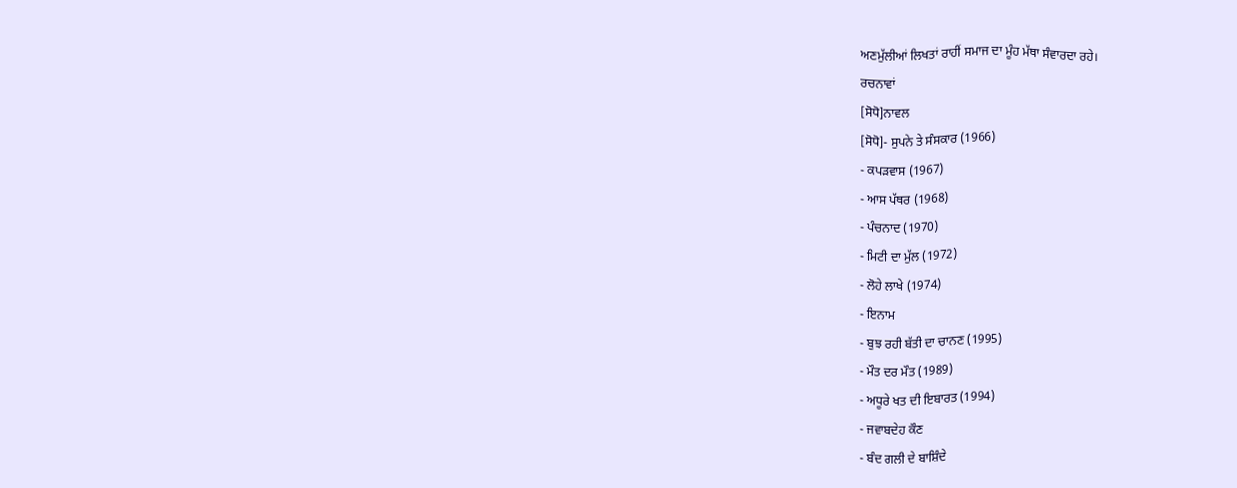ਅਣਮੁੱਲੀਆਂ ਲਿਖਤਾਂ ਰਾਹੀਂ ਸਮਾਜ ਦਾ ਮੂੰਹ ਮੱਥਾ ਸੰਵਾਰਦਾ ਰਹੇ।
ਰਚਨਾਵਾਂ
[ਸੋਧੋ]ਨਾਵਲ
[ਸੋਧੋ]- ਸੁਪਨੇ ਤੇ ਸੰਸਕਾਰ (1966)
- ਕਪੜਵਾਸ (1967)
- ਆਸ ਪੱਥਰ (1968)
- ਪੰਚਨਾਦ (1970)
- ਮਿਟੀ ਦਾ ਮੁੱਲ (1972)
- ਲੋਹੇ ਲਾਖੇ (1974)
- ਇਨਾਮ
- ਬੁਝ ਰਹੀ ਬੱਤੀ ਦਾ ਚਾਨਣ (1995)
- ਮੌਤ ਦਰ ਮੌਤ (1989)
- ਅਧੂਰੇ ਖਤ ਦੀ ਇਬਾਰਤ (1994)
- ਜਵਾਬਦੇਹ ਕੌਣ
- ਬੰਦ ਗਲੀ ਦੇ ਬਾਸ਼ਿੰਦੇ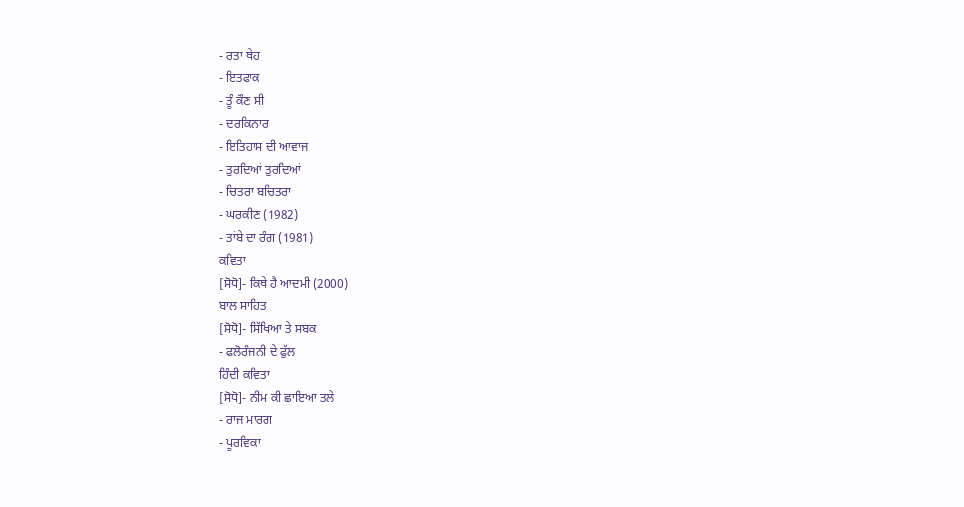- ਰਤਾ ਥੇਹ
- ਇਤਫਾਕ
- ਤੂੰ ਕੌਣ ਸੀ
- ਦਰਕਿਨਾਰ
- ਇਤਿਹਾਸ ਦੀ ਆਵਾਜ
- ਤੁਰਦਿਆਂ ਤੁਰਦਿਆਂ
- ਚਿਤਰਾ ਬਚਿਤਰਾ
- ਘਰਕੀਣ (1982)
- ਤਾਂਬੇ ਦਾ ਰੰਗ (1981)
ਕਵਿਤਾ
[ਸੋਧੋ]- ਕਿਥੇ ਹੈ ਆਦਮੀ (2000)
ਬਾਲ ਸਾਹਿਤ
[ਸੋਧੋ]- ਸਿੱਖਿਆ ਤੇ ਸਬਕ
- ਫਲੋਰੰਜਨੀ ਦੇ ਫੁੱਲ
ਹਿੰਦੀ ਕਵਿਤਾ
[ਸੋਧੋ]- ਨੀਮ ਕੀ ਛਾਇਆ ਤਲੇ
- ਰਾਜ ਮਾਰਗ
- ਪੂਰਵਿਕਾ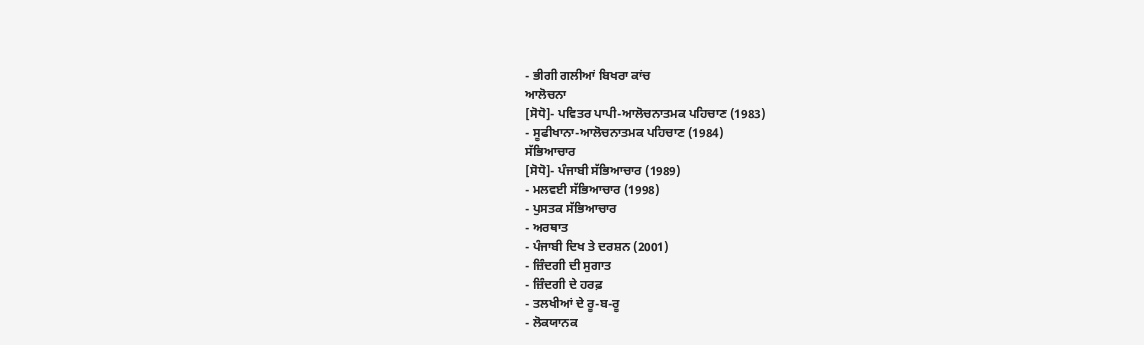- ਭੀਗੀ ਗਲੀਆਂ ਬਿਖਰਾ ਕਾਂਚ
ਆਲੋਚਨਾ
[ਸੋਧੋ]- ਪਵਿਤਰ ਪਾਪੀ-ਆਲੋਚਨਾਤਮਕ ਪਹਿਚਾਣ (1983)
- ਸੂਫੀਖਾਨਾ-ਆਲੋਚਨਾਤਮਕ ਪਹਿਚਾਣ (1984)
ਸੱਭਿਆਚਾਰ
[ਸੋਧੋ]- ਪੰਜਾਬੀ ਸੱਭਿਆਚਾਰ (1989)
- ਮਲਵਈ ਸੱਭਿਆਚਾਰ (1998)
- ਪੁਸਤਕ ਸੱਭਿਆਚਾਰ
- ਅਰਥਾਤ
- ਪੰਜਾਬੀ ਦਿਖ ਤੇ ਦਰਸ਼ਨ (2001)
- ਜ਼ਿੰਦਗੀ ਦੀ ਸੁਗਾਤ
- ਜ਼ਿੰਦਗੀ ਦੇ ਹਰਫ਼
- ਤਲਖੀਆਂ ਦੇ ਰੂ-ਬ-ਰੂ
- ਲੋਕਯਾਨਕ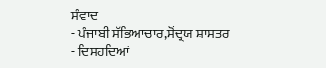ਸੰਵਾਦ
- ਪੰਜਾਬੀ ਸੱਭਿਆਚਾਰ,ਸੋਂਦ੍ਰਯ ਸ਼ਾਸਤਰ
- ਦਿਸਹਦਿਆਂ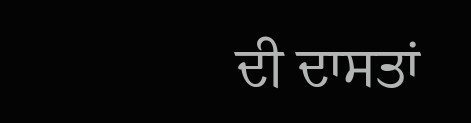ਦੀ ਦਾਸਤਾਂ